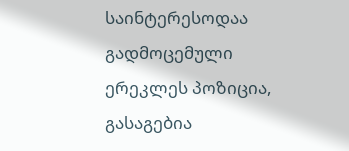საინტერესოდაა გადმოცემული ერეკლეს პოზიცია, გასაგებია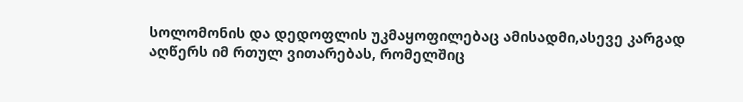სოლომონის და დედოფლის უკმაყოფილებაც ამისადმი,ასევე კარგად აღწერს იმ რთულ ვითარებას, რომელშიც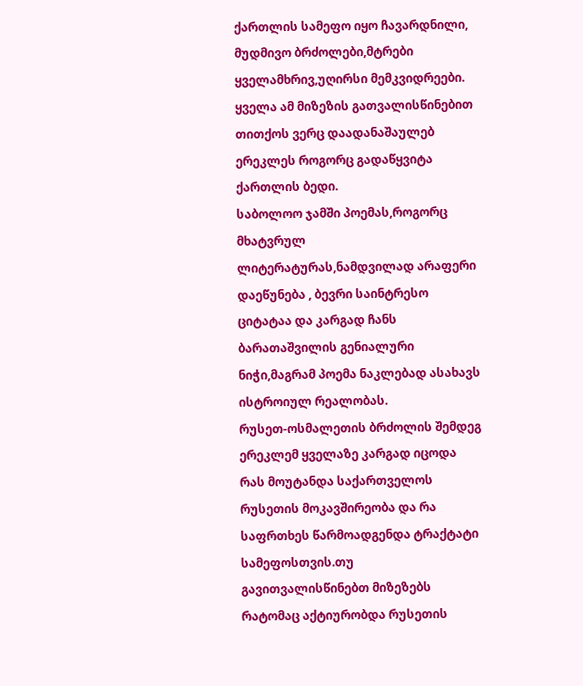ქართლის სამეფო იყო ჩავარდნილი, მუდმივო ბრძოლები,მტრები ყველამხრივ,უღირსი მემკვიდრეები. ყველა ამ მიზეზის გათვალისწინებით თითქოს ვერც დაადანაშაულებ ერეკლეს როგორც გადაწყვიტა ქართლის ბედი.
საბოლოო ჯამში პოემას,როგორც მხატვრულ ლიტერატურას,ნამდვილად არაფერი დაეწუნება , ბევრი საინტრესო ციტატაა და კარგად ჩანს ბარათაშვილის გენიალური ნიჭი,მაგრამ პოემა ნაკლებად ასახავს ისტროიულ რეალობას.
რუსეთ-ოსმალეთის ბრძოლის შემდეგ ერეკლემ ყველაზე კარგად იცოდა რას მოუტანდა საქართველოს რუსეთის მოკავშირეობა და რა საფრთხეს წარმოადგენდა ტრაქტატი სამეფოსთვის.თუ გავითვალისწინებთ მიზეზებს რატომაც აქტიურობდა რუსეთის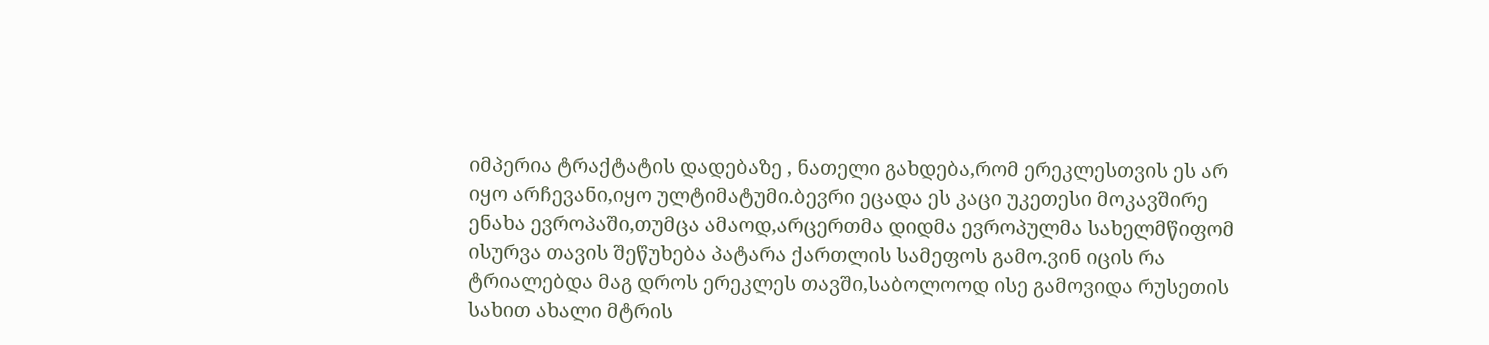იმპერია ტრაქტატის დადებაზე , ნათელი გახდება,რომ ერეკლესთვის ეს არ იყო არჩევანი,იყო ულტიმატუმი.ბევრი ეცადა ეს კაცი უკეთესი მოკავშირე ენახა ევროპაში,თუმცა ამაოდ,არცერთმა დიდმა ევროპულმა სახელმწიფომ ისურვა თავის შეწუხება პატარა ქართლის სამეფოს გამო.ვინ იცის რა ტრიალებდა მაგ დროს ერეკლეს თავში,საბოლოოდ ისე გამოვიდა რუსეთის სახით ახალი მტრის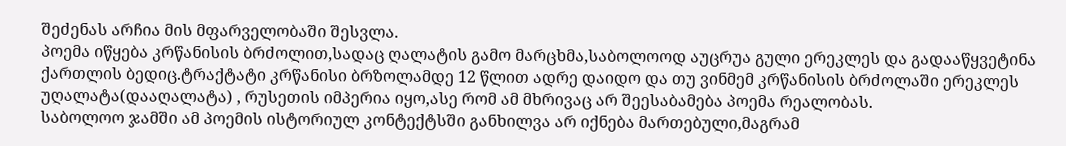შეძენას არჩია მის მფარველობაში შესვლა.
პოემა იწყება კრწანისის ბრძოლით,სადაც ღალატის გამო მარცხმა,საბოლოოდ აუცრუა გული ერეკლეს და გადააწყვეტინა ქართლის ბედიც.ტრაქტატი კრწანისი ბრზოლამდე 12 წლით ადრე დაიდო და თუ ვინმემ კრწანისის ბრძოლაში ერეკლეს უღალატა(დააღალატა) , რუსეთის იმპერია იყო,ასე რომ ამ მხრივაც არ შეესაბამება პოემა რეალობას.
საბოლოო ჯამში ამ პოემის ისტორიულ კონტექტსში განხილვა არ იქნება მართებული,მაგრამ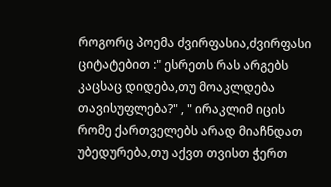როგორც პოემა ძვირფასია,ძვირფასი ციტატებით :" ესრეთს რას არგებს კაცსაც დიდება,თუ მოაკლდება თავისუფლება?" , " ირაკლიმ იცის რომე ქართველებს არად მიაჩნდათ უბედურება,თუ აქვთ თვისთ ჭერთ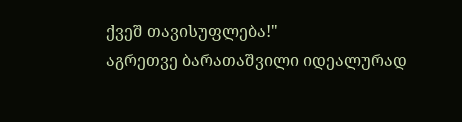ქვეშ თავისუფლება!"
აგრეთვე ბარათაშვილი იდეალურად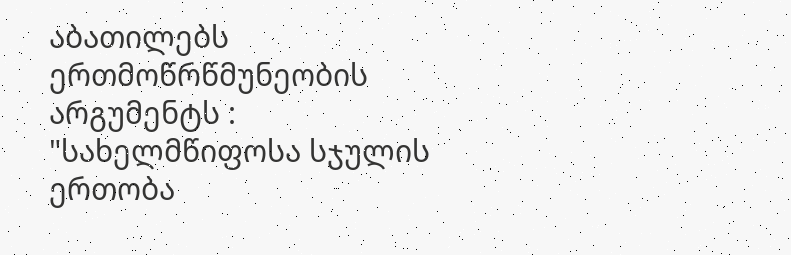აბათილებს ერთმოწრწმუნეობის არგუმენტს : "სახელმწიფოსა სჯულის ერთობა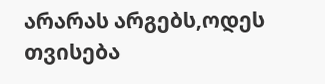არარას არგებს,ოდეს თვისება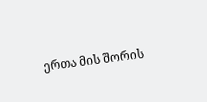ერთა მის შორის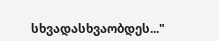სხვადასხვაობდეს..."